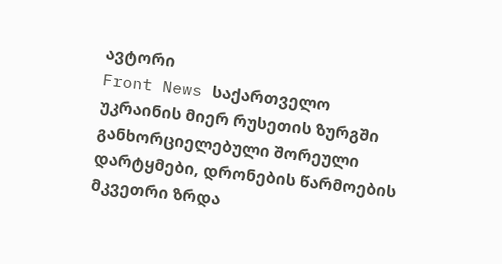ავტორი
Front News საქართველო
უკრაინის მიერ რუსეთის ზურგში განხორციელებული შორეული დარტყმები, დრონების წარმოების მკვეთრი ზრდა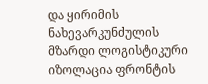და ყირიმის ნახევარკუნძულის მზარდი ლოგისტიკური იზოლაცია ფრონტის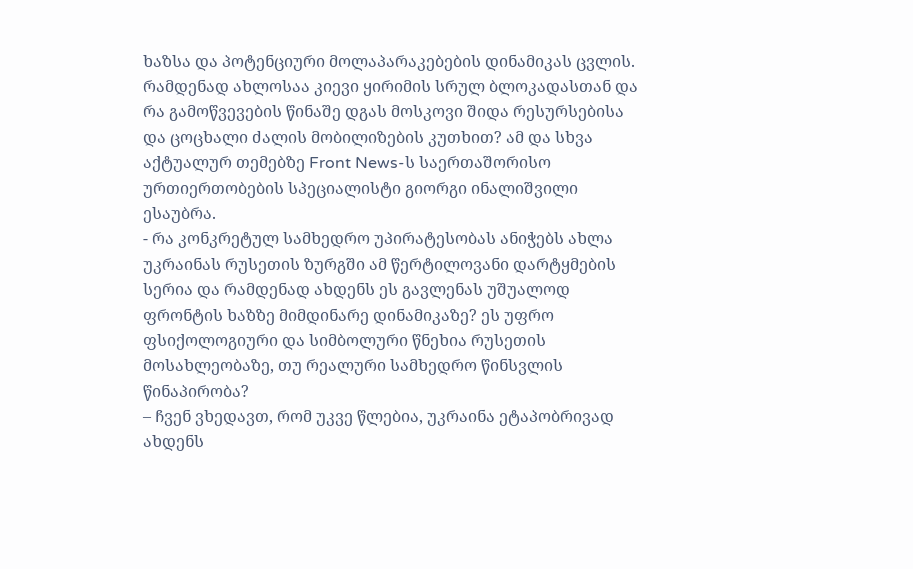ხაზსა და პოტენციური მოლაპარაკებების დინამიკას ცვლის. რამდენად ახლოსაა კიევი ყირიმის სრულ ბლოკადასთან და რა გამოწვევების წინაშე დგას მოსკოვი შიდა რესურსებისა და ცოცხალი ძალის მობილიზების კუთხით? ამ და სხვა აქტუალურ თემებზე Front News-ს საერთაშორისო ურთიერთობების სპეციალისტი გიორგი ინალიშვილი ესაუბრა.
- რა კონკრეტულ სამხედრო უპირატესობას ანიჭებს ახლა უკრაინას რუსეთის ზურგში ამ წერტილოვანი დარტყმების სერია და რამდენად ახდენს ეს გავლენას უშუალოდ ფრონტის ხაზზე მიმდინარე დინამიკაზე? ეს უფრო ფსიქოლოგიური და სიმბოლური წნეხია რუსეთის მოსახლეობაზე, თუ რეალური სამხედრო წინსვლის წინაპირობა?
– ჩვენ ვხედავთ, რომ უკვე წლებია, უკრაინა ეტაპობრივად ახდენს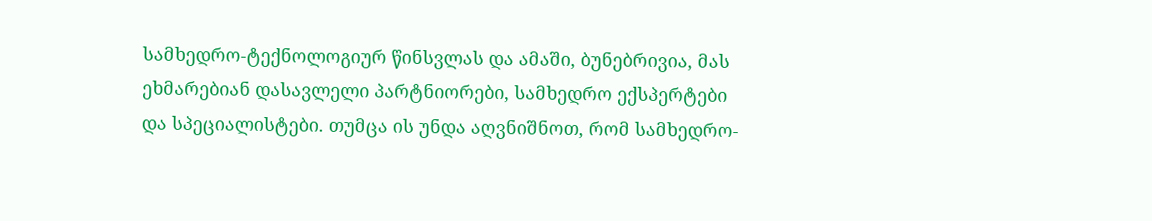სამხედრო-ტექნოლოგიურ წინსვლას და ამაში, ბუნებრივია, მას ეხმარებიან დასავლელი პარტნიორები, სამხედრო ექსპერტები და სპეციალისტები. თუმცა ის უნდა აღვნიშნოთ, რომ სამხედრო-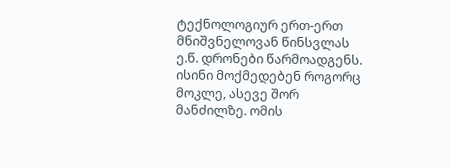ტექნოლოგიურ ერთ-ერთ მნიშვნელოვან წინსვლას ე.წ. დრონები წარმოადგენს. ისინი მოქმედებენ როგორც მოკლე, ასევე შორ მანძილზე. ომის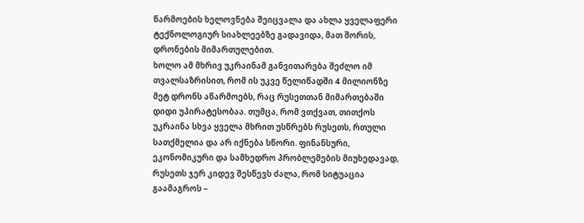წარმოების ხელოვნება შეიცვალა და ახლა ყველაფერი ტექნოლოგიურ სიახლეებზე გადავიდა, მათ შორის, დრონების მიმართულებით.
ხოლო ამ მხრივ უკრაინამ განვითარება შეძლო იმ თვალსაზრისით, რომ ის უკვე წელიწადში 4 მილიონზე მეტ დრონს აწარმოებს, რაც რუსეთთან მიმართებაში დიდი უპირატესობაა. თუმცა, რომ ვთქვათ, თითქოს უკრაინა სხვა ყველა მხრით უსწრებს რუსეთს, რთული სათქმელია და არ იქნება სწორი. ფინანსური, ეკონომიკური და სამხედრო პრობლემების მიუხედავად, რუსეთს ჯერ კიდევ შესწევს ძალა, რომ სიტუაცია გაამაგროს –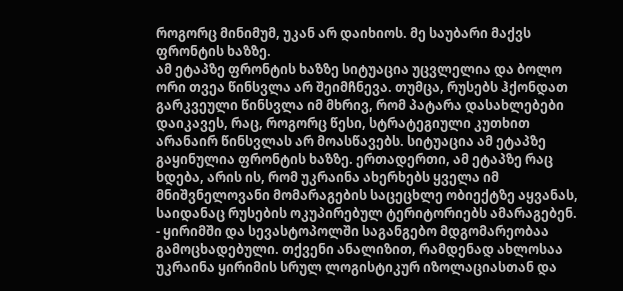როგორც მინიმუმ, უკან არ დაიხიოს. მე საუბარი მაქვს ფრონტის ხაზზე.
ამ ეტაპზე ფრონტის ხაზზე სიტუაცია უცვლელია და ბოლო ორი თვეა წინსვლა არ შეიმჩნევა. თუმცა, რუსებს ჰქონდათ გარკვეული წინსვლა იმ მხრივ, რომ პატარა დასახლებები დაიკავეს, რაც, როგორც წესი, სტრატეგიული კუთხით არანაირ წინსვლას არ მოასწავებს. სიტუაცია ამ ეტაპზე გაყინულია ფრონტის ხაზზე. ერთადერთი, ამ ეტაპზე რაც ხდება, არის ის, რომ უკრაინა ახერხებს ყველა იმ მნიშვნელოვანი მომარაგების საცეცხლე ობიექტზე აყვანას, საიდანაც რუსების ოკუპირებულ ტერიტორიებს ამარაგებენ.
- ყირიმში და სევასტოპოლში საგანგებო მდგომარეობაა გამოცხადებული. თქვენი ანალიზით, რამდენად ახლოსაა უკრაინა ყირიმის სრულ ლოგისტიკურ იზოლაციასთან და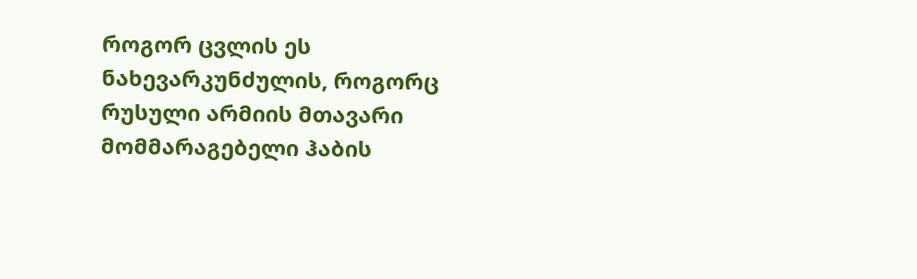როგორ ცვლის ეს ნახევარკუნძულის, როგორც რუსული არმიის მთავარი მომმარაგებელი ჰაბის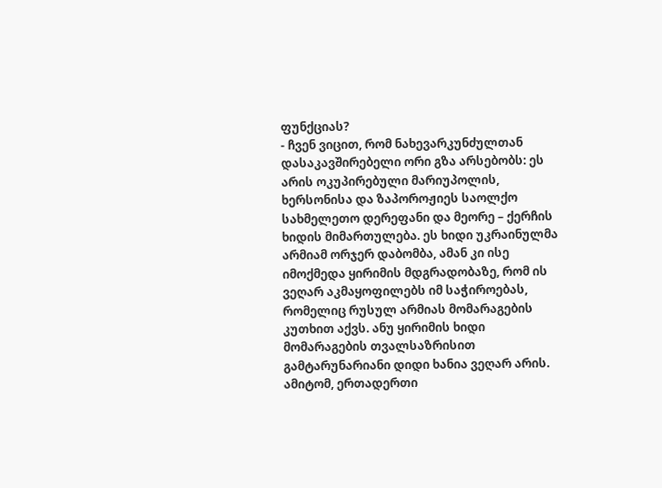ფუნქციას?
- ჩვენ ვიცით, რომ ნახევარკუნძულთან დასაკავშირებელი ორი გზა არსებობს: ეს არის ოკუპირებული მარიუპოლის, ხერსონისა და ზაპოროჟიეს საოლქო სახმელეთო დერეფანი და მეორე – ქერჩის ხიდის მიმართულება. ეს ხიდი უკრაინულმა არმიამ ორჯერ დაბომბა, ამან კი ისე იმოქმედა ყირიმის მდგრადობაზე, რომ ის ვეღარ აკმაყოფილებს იმ საჭიროებას, რომელიც რუსულ არმიას მომარაგების კუთხით აქვს. ანუ ყირიმის ხიდი მომარაგების თვალსაზრისით გამტარუნარიანი დიდი ხანია ვეღარ არის.
ამიტომ, ერთადერთი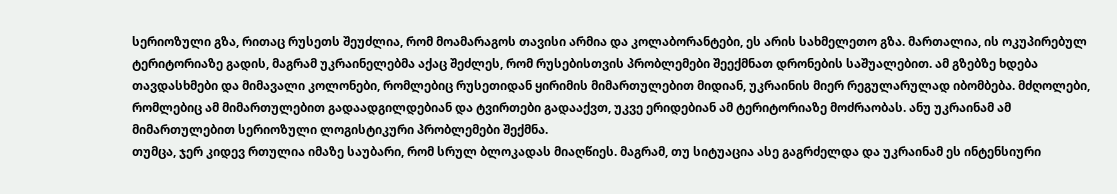სერიოზული გზა, რითაც რუსეთს შეუძლია, რომ მოამარაგოს თავისი არმია და კოლაბორანტები, ეს არის სახმელეთო გზა. მართალია, ის ოკუპირებულ ტერიტორიაზე გადის, მაგრამ უკრაინელებმა აქაც შეძლეს, რომ რუსებისთვის პრობლემები შეექმნათ დრონების საშუალებით. ამ გზებზე ხდება თავდასხმები და მიმავალი კოლონები, რომლებიც რუსეთიდან ყირიმის მიმართულებით მიდიან, უკრაინის მიერ რეგულარულად იბომბება. მძღოლები, რომლებიც ამ მიმართულებით გადაადგილდებიან და ტვირთები გადააქვთ, უკვე ერიდებიან ამ ტერიტორიაზე მოძრაობას. ანუ უკრაინამ ამ მიმართულებით სერიოზული ლოგისტიკური პრობლემები შექმნა.
თუმცა, ჯერ კიდევ რთულია იმაზე საუბარი, რომ სრულ ბლოკადას მიაღწიეს. მაგრამ, თუ სიტუაცია ასე გაგრძელდა და უკრაინამ ეს ინტენსიური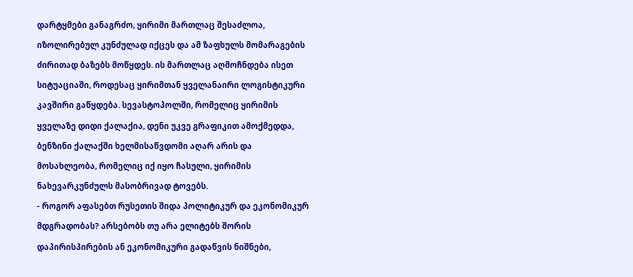დარტყმები განაგრძო, ყირიმი მართლაც შესაძლოა, იზოლირებულ კუნძულად იქცეს და ამ ზაფხულს მომარაგების ძირითად ბაზებს მოწყდეს. ის მართლაც აღმოჩნდება ისეთ სიტუაციაში, როდესაც ყირიმთან ყველანაირი ლოგისტიკური კავშირი გაწყდება. სევასტოპოლში, რომელიც ყირიმის ყველაზე დიდი ქალაქია, დენი უკვე გრაფიკით ამოქმედდა, ბენზინი ქალაქში ხელმისაწვდომი აღარ არის და მოსახლეობა, რომელიც იქ იყო ჩასული, ყირიმის ნახევარკუნძულს მასობრივად ტოვებს.
- როგორ აფასებთ რუსეთის შიდა პოლიტიკურ და ეკონომიკურ მდგრადობას? არსებობს თუ არა ელიტებს შორის დაპირისპირების ან ეკონომიკური გადაწვის ნიშნები,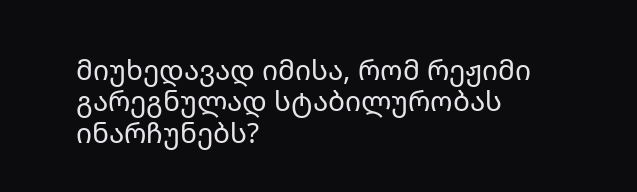მიუხედავად იმისა, რომ რეჟიმი გარეგნულად სტაბილურობას ინარჩუნებს?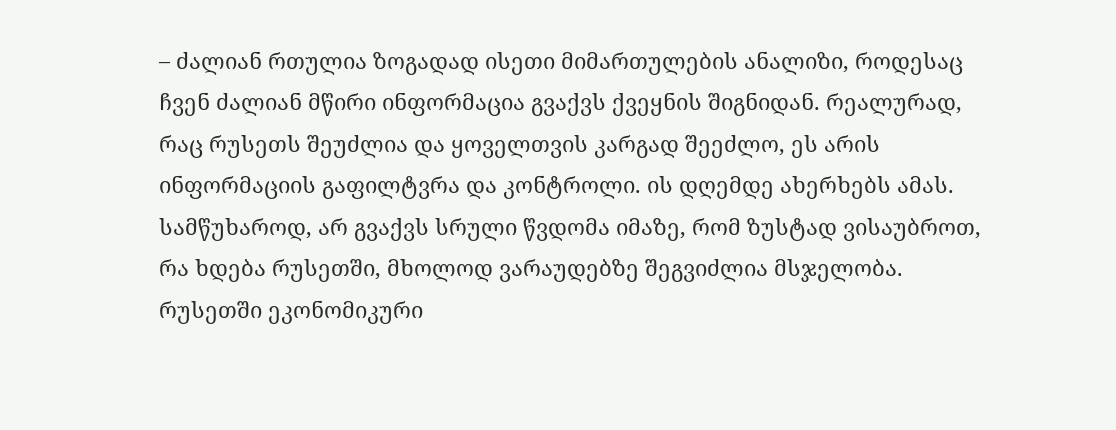– ძალიან რთულია ზოგადად ისეთი მიმართულების ანალიზი, როდესაც ჩვენ ძალიან მწირი ინფორმაცია გვაქვს ქვეყნის შიგნიდან. რეალურად, რაც რუსეთს შეუძლია და ყოველთვის კარგად შეეძლო, ეს არის ინფორმაციის გაფილტვრა და კონტროლი. ის დღემდე ახერხებს ამას. სამწუხაროდ, არ გვაქვს სრული წვდომა იმაზე, რომ ზუსტად ვისაუბროთ, რა ხდება რუსეთში, მხოლოდ ვარაუდებზე შეგვიძლია მსჯელობა.
რუსეთში ეკონომიკური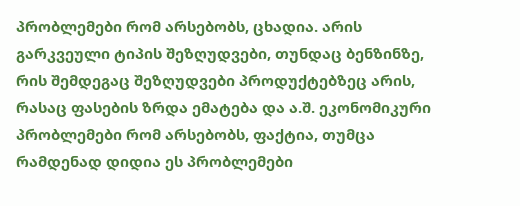პრობლემები რომ არსებობს, ცხადია. არის გარკვეული ტიპის შეზღუდვები, თუნდაც ბენზინზე, რის შემდეგაც შეზღუდვები პროდუქტებზეც არის, რასაც ფასების ზრდა ემატება და ა.შ. ეკონომიკური პრობლემები რომ არსებობს, ფაქტია, თუმცა რამდენად დიდია ეს პრობლემები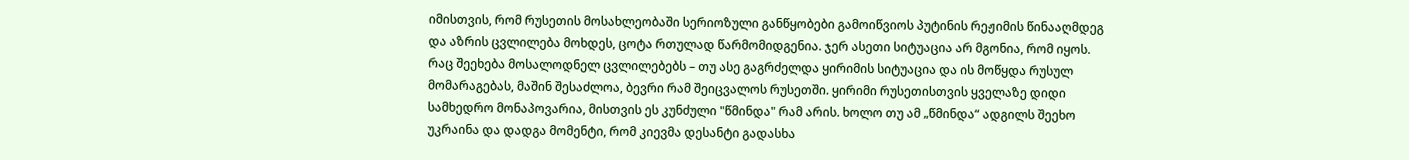იმისთვის, რომ რუსეთის მოსახლეობაში სერიოზული განწყობები გამოიწვიოს პუტინის რეჟიმის წინააღმდეგ და აზრის ცვლილება მოხდეს, ცოტა რთულად წარმომიდგენია. ჯერ ასეთი სიტუაცია არ მგონია, რომ იყოს.
რაც შეეხება მოსალოდნელ ცვლილებებს – თუ ასე გაგრძელდა ყირიმის სიტუაცია და ის მოწყდა რუსულ მომარაგებას, მაშინ შესაძლოა, ბევრი რამ შეიცვალოს რუსეთში. ყირიმი რუსეთისთვის ყველაზე დიდი სამხედრო მონაპოვარია, მისთვის ეს კუნძული "წმინდა" რამ არის. ხოლო თუ ამ „წმინდა“ ადგილს შეეხო უკრაინა და დადგა მომენტი, რომ კიევმა დესანტი გადასხა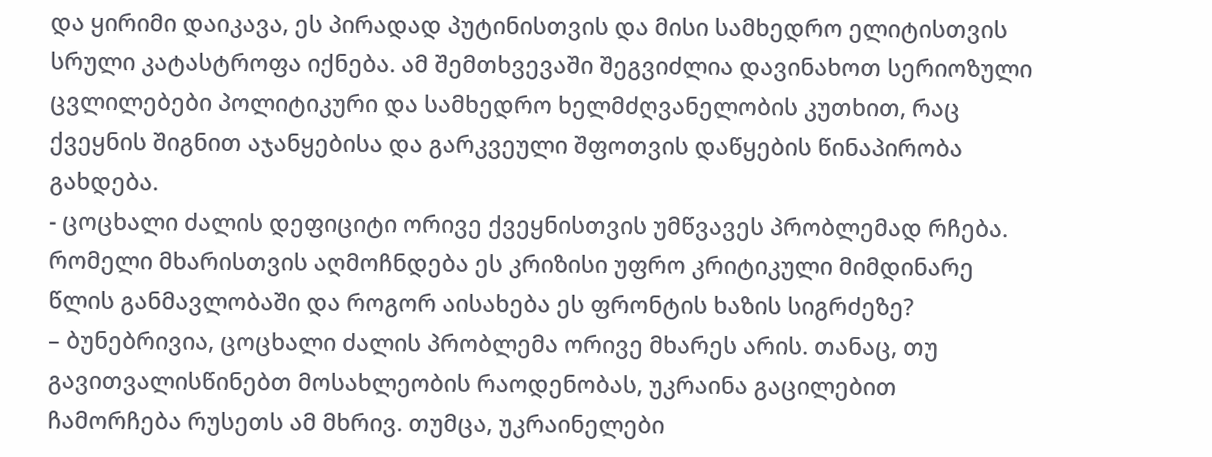და ყირიმი დაიკავა, ეს პირადად პუტინისთვის და მისი სამხედრო ელიტისთვის სრული კატასტროფა იქნება. ამ შემთხვევაში შეგვიძლია დავინახოთ სერიოზული ცვლილებები პოლიტიკური და სამხედრო ხელმძღვანელობის კუთხით, რაც ქვეყნის შიგნით აჯანყებისა და გარკვეული შფოთვის დაწყების წინაპირობა გახდება.
- ცოცხალი ძალის დეფიციტი ორივე ქვეყნისთვის უმწვავეს პრობლემად რჩება. რომელი მხარისთვის აღმოჩნდება ეს კრიზისი უფრო კრიტიკული მიმდინარე წლის განმავლობაში და როგორ აისახება ეს ფრონტის ხაზის სიგრძეზე?
– ბუნებრივია, ცოცხალი ძალის პრობლემა ორივე მხარეს არის. თანაც, თუ გავითვალისწინებთ მოსახლეობის რაოდენობას, უკრაინა გაცილებით ჩამორჩება რუსეთს ამ მხრივ. თუმცა, უკრაინელები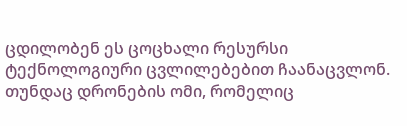ცდილობენ ეს ცოცხალი რესურსი ტექნოლოგიური ცვლილებებით ჩაანაცვლონ. თუნდაც დრონების ომი, რომელიც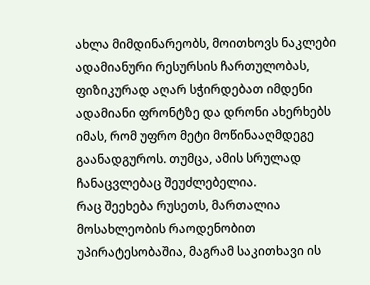ახლა მიმდინარეობს, მოითხოვს ნაკლები ადამიანური რესურსის ჩართულობას, ფიზიკურად აღარ სჭირდებათ იმდენი ადამიანი ფრონტზე და დრონი ახერხებს იმას, რომ უფრო მეტი მოწინააღმდეგე გაანადგუროს. თუმცა, ამის სრულად ჩანაცვლებაც შეუძლებელია.
რაც შეეხება რუსეთს, მართალია მოსახლეობის რაოდენობით უპირატესობაშია, მაგრამ საკითხავი ის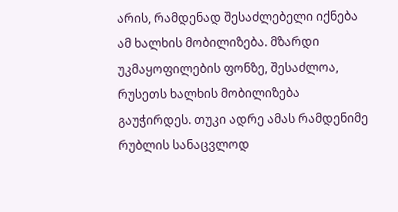არის, რამდენად შესაძლებელი იქნება ამ ხალხის მობილიზება. მზარდი უკმაყოფილების ფონზე, შესაძლოა, რუსეთს ხალხის მობილიზება გაუჭირდეს. თუკი ადრე ამას რამდენიმე რუბლის სანაცვლოდ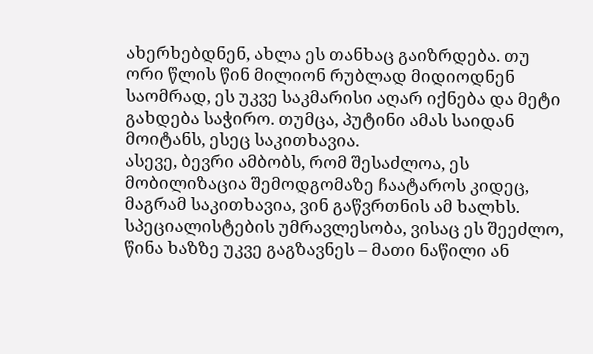ახერხებდნენ, ახლა ეს თანხაც გაიზრდება. თუ ორი წლის წინ მილიონ რუბლად მიდიოდნენ საომრად, ეს უკვე საკმარისი აღარ იქნება და მეტი გახდება საჭირო. თუმცა, პუტინი ამას საიდან მოიტანს, ესეც საკითხავია.
ასევე, ბევრი ამბობს, რომ შესაძლოა, ეს მობილიზაცია შემოდგომაზე ჩაატაროს კიდეც, მაგრამ საკითხავია, ვინ გაწვრთნის ამ ხალხს. სპეციალისტების უმრავლესობა, ვისაც ეს შეეძლო, წინა ხაზზე უკვე გაგზავნეს – მათი ნაწილი ან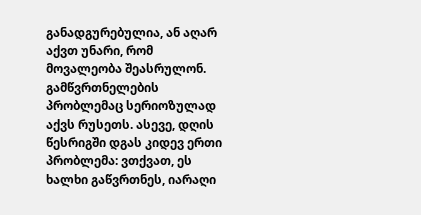განადგურებულია, ან აღარ აქვთ უნარი, რომ მოვალეობა შეასრულონ. გამწვრთნელების პრობლემაც სერიოზულად აქვს რუსეთს. ასევე, დღის წესრიგში დგას კიდევ ერთი პრობლემა: ვთქვათ, ეს ხალხი გაწვრთნეს, იარაღი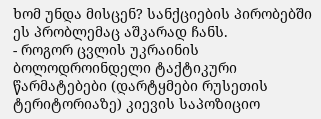ხომ უნდა მისცენ? სანქციების პირობებში ეს პრობლემაც აშკარად ჩანს.
- როგორ ცვლის უკრაინის ბოლოდროინდელი ტაქტიკური წარმატებები (დარტყმები რუსეთის ტერიტორიაზე) კიევის საპოზიციო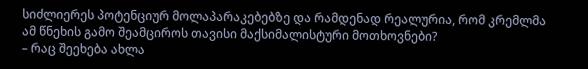სიძლიერეს პოტენციურ მოლაპარაკებებზე და რამდენად რეალურია, რომ კრემლმა ამ წნეხის გამო შეამციროს თავისი მაქსიმალისტური მოთხოვნები?
– რაც შეეხება ახლა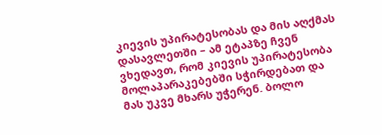კიევის უპირატესობას და მის აღქმას დასავლეთში – ამ ეტაპზე ჩვენ ვხედავთ, რომ კიევის უპირატესობა მოლაპარაკებებში სჭირდებათ და მას უკვე მხარს უჭერენ. ბოლო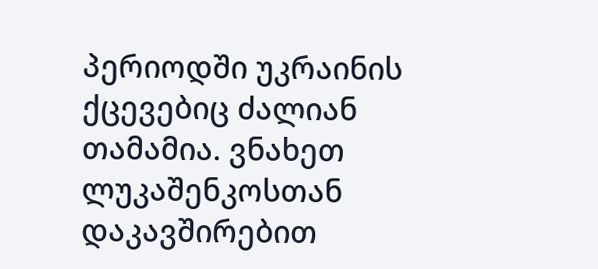პერიოდში უკრაინის ქცევებიც ძალიან თამამია. ვნახეთ ლუკაშენკოსთან დაკავშირებით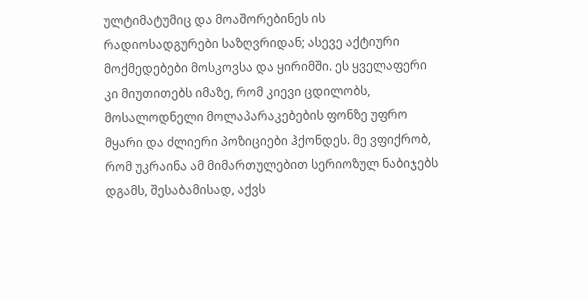ულტიმატუმიც და მოაშორებინეს ის რადიოსადგურები საზღვრიდან; ასევე აქტიური მოქმედებები მოსკოვსა და ყირიმში. ეს ყველაფერი კი მიუთითებს იმაზე, რომ კიევი ცდილობს, მოსალოდნელი მოლაპარაკებების ფონზე უფრო მყარი და ძლიერი პოზიციები ჰქონდეს. მე ვფიქრობ, რომ უკრაინა ამ მიმართულებით სერიოზულ ნაბიჯებს დგამს, შესაბამისად, აქვს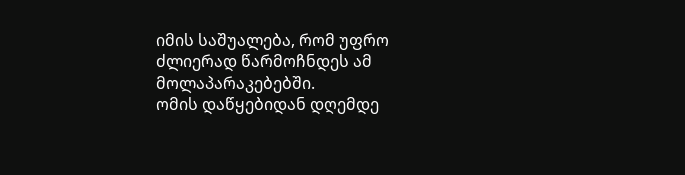იმის საშუალება, რომ უფრო ძლიერად წარმოჩნდეს ამ მოლაპარაკებებში.
ომის დაწყებიდან დღემდე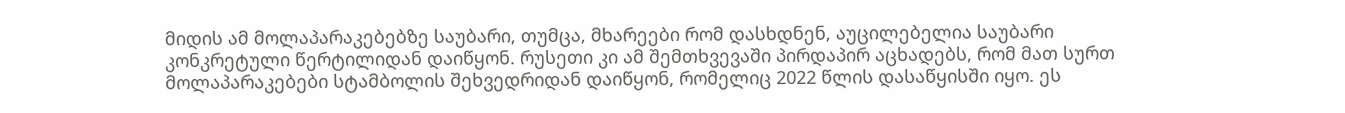მიდის ამ მოლაპარაკებებზე საუბარი, თუმცა, მხარეები რომ დასხდნენ, აუცილებელია საუბარი კონკრეტული წერტილიდან დაიწყონ. რუსეთი კი ამ შემთხვევაში პირდაპირ აცხადებს, რომ მათ სურთ მოლაპარაკებები სტამბოლის შეხვედრიდან დაიწყონ, რომელიც 2022 წლის დასაწყისში იყო. ეს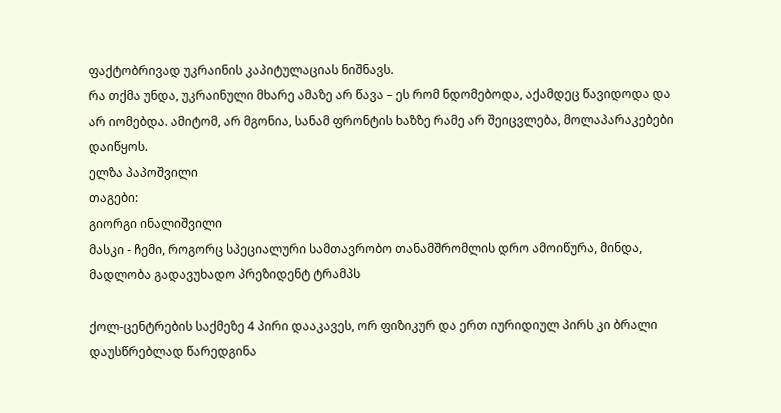ფაქტობრივად უკრაინის კაპიტულაციას ნიშნავს.
რა თქმა უნდა, უკრაინული მხარე ამაზე არ წავა – ეს რომ ნდომებოდა, აქამდეც წავიდოდა და არ იომებდა. ამიტომ, არ მგონია, სანამ ფრონტის ხაზზე რამე არ შეიცვლება, მოლაპარაკებები დაიწყოს.
ელზა პაპოშვილი
თაგები:
გიორგი ინალიშვილი
მასკი - ჩემი, როგორც სპეციალური სამთავრობო თანამშრომლის დრო ამოიწურა, მინდა, მადლობა გადავუხადო პრეზიდენტ ტრამპს

ქოლ-ცენტრების საქმეზე 4 პირი დააკავეს, ორ ფიზიკურ და ერთ იურიდიულ პირს კი ბრალი დაუსწრებლად წარედგინა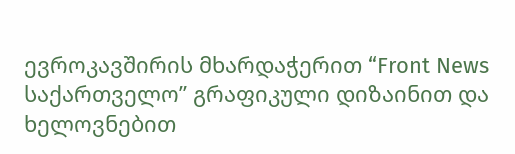ევროკავშირის მხარდაჭერით “Front News საქართველო” გრაფიკული დიზაინით და ხელოვნებით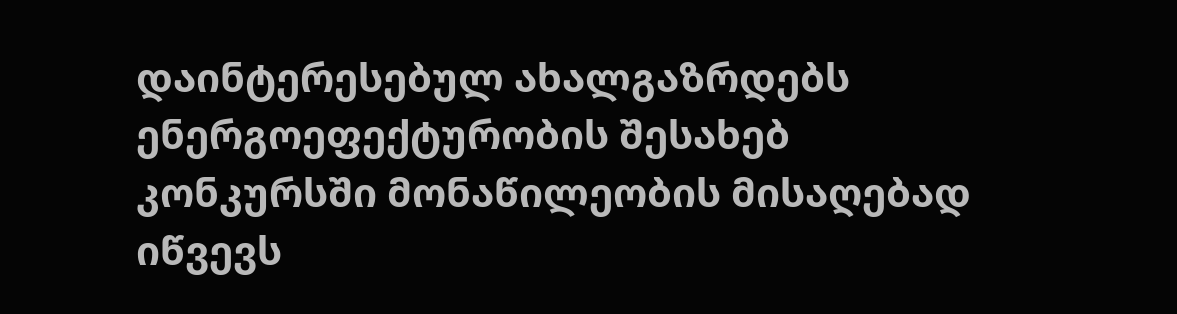დაინტერესებულ ახალგაზრდებს ენერგოეფექტურობის შესახებ კონკურსში მონაწილეობის მისაღებად იწვევს